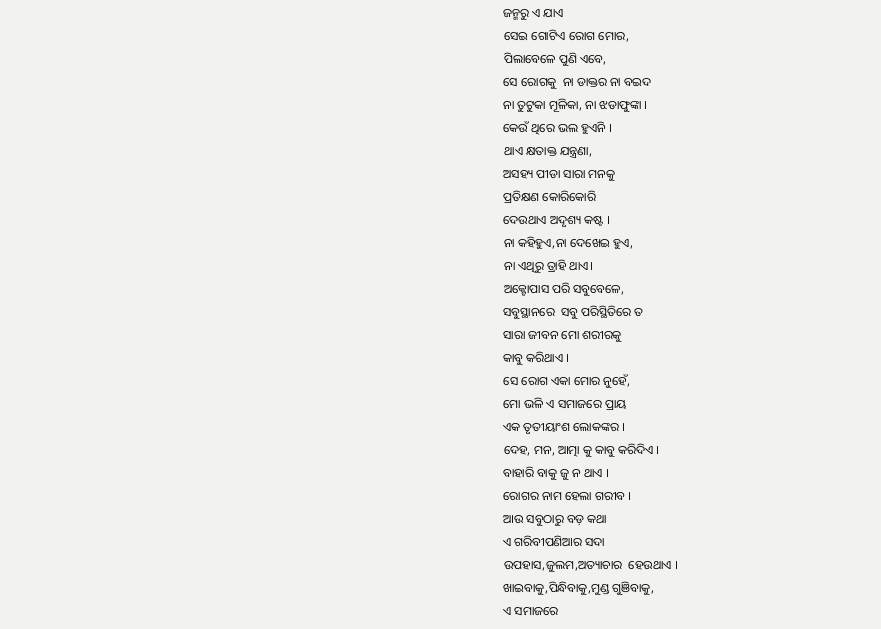ଜନ୍ମରୁ ଏ ଯାଏ
ସେଇ ଗୋଟିଏ ରୋଗ ମୋର,
ପିଲାବେଳେ ପୁଣି ଏବେ,
ସେ ରୋଗକୁ  ନା ଡାକ୍ତର ନା ବଇଦ
ନା ତୁଟୁକା ମୂଳିକା, ନା ଝଡାଫୁଙ୍କା ।
କେଉଁ ଥିରେ ଭଲ ହୁଏନି ।
ଥାଏ କ୍ଷତାକ୍ତ ଯନ୍ତ୍ରଣା,
ଅସହ୍ୟ ପୀଡା ସାରା ମନକୁ
ପ୍ରତିକ୍ଷଣ କୋରିକୋରି
ଦେଉଥାଏ ଅଦୃଶ୍ୟ କଷ୍ଟ ।
ନା କହିହୁଏ,ନା ଦେଖେଇ ହୁଏ,
ନା ଏଥିରୁ ତ୍ରାହି ଥାଏ।
ଅକ୍ଟୋପାସ ପରି ସବୁବେଳେ,
ସବୁସ୍ଥାନରେ  ସବୁ ପରିସ୍ଥିତିରେ ତ
ସାରା ଜୀବନ ମୋ ଶରୀରକୁ
କାବୁ କରିଥାଏ ।
ସେ ରୋଗ ଏକା ମୋର ନୁହେଁ,
ମୋ ଭଳି ଏ ସମାଜରେ ପ୍ରାୟ
ଏକ ତୃତୀୟାଂଶ ଲୋକଙ୍କର ।
ଦେହ, ମନ, ଆତ୍ମା କୁ କାବୁ କରିଦିଏ ।
ବାହାରି ବାକୁ ଜୁ ନ ଥାଏ ।
ରୋଗର ନାମ ହେଲା ଗରୀବ ।
ଆଉ ସବୁଠାରୁ ବଡ଼ କଥା
ଏ ଗରିବୀପଣିଆର ସଦା
ଉପହାସ,ଜୁଲମ,ଅତ୍ୟାଚାର  ହେଉଥାଏ ।
ଖାଇବାକୁ,ପିନ୍ଧିବାକୁ,ମୁଣ୍ଡ ଗୁଞିବାକୁ,
ଏ ସମାଜରେ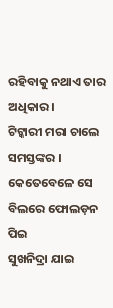ରହିବାକୁ ନଥାଏ ତାର ଅଧିକାର।
ଟିଟ୍କାରୀ ମରା ଚାଲେ ସମସ୍ତଙ୍କର ।
କେତେବେଳେ ସେ ବିଲରେ ଫୋଲଡ଼ନ ପିଇ
ସୁଖନିଦ୍ରା ଯାଇ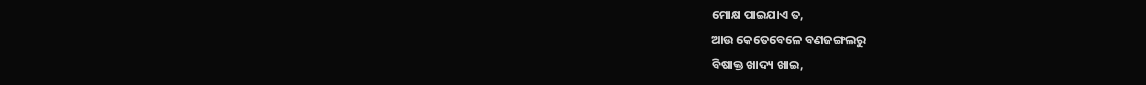ମୋକ୍ଷ ପାଇଯାଏ ତ,
ଆଉ କେତେବେଳେ ବଣଜଙ୍ଗଲରୁ
ବିଷାକ୍ତ ଖାଦ୍ୟ ଖାଇ,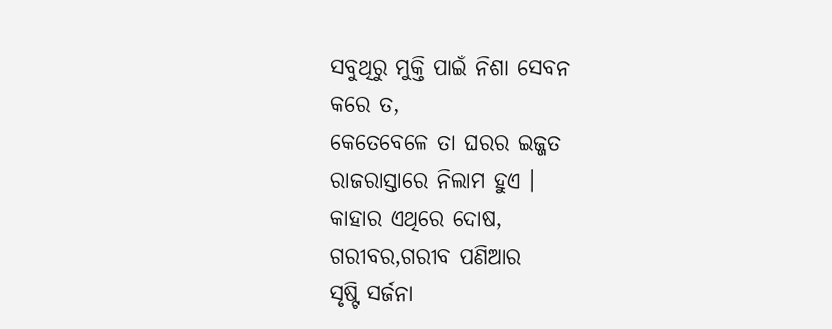ସବୁଥିରୁ ମୁକ୍ତି ପାଇଁ ନିଶା ସେବନ
କରେ ତ,
କେତେବେଳେ ତା ଘରର ଇଜ୍ଜତ
ରାଜରାସ୍ତାରେ ନିଲାମ ହୁଏ ।
କାହାର ଏଥିରେ ଦୋଷ,
ଗରୀବର,ଗରୀବ ପଣିଆର
ସୃଷ୍ଟି ସର୍ଜନା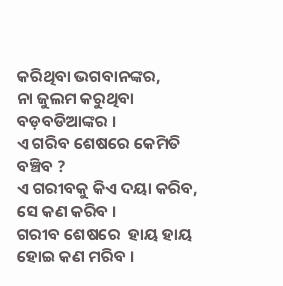କରିଥିବା ଭଗବାନଙ୍କର,
ନା ଜୁଲମ କରୁଥିବା ବଡ଼ବଡିଆଙ୍କର ।
ଏ ଗରିବ ଶେଷରେ କେମିତି ବଞ୍ଚିବ ?
ଏ ଗରୀବକୁ କିଏ ଦୟା କରିବ,
ସେ କଣ କରିବ ।
ଗରୀବ ଶେଷରେ  ହାୟ ହାୟ ହୋଇ କଣ ମରିବ ।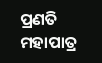ପ୍ରଣତି ମହାପାତ୍ର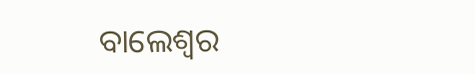ବାଲେଶ୍ଵର